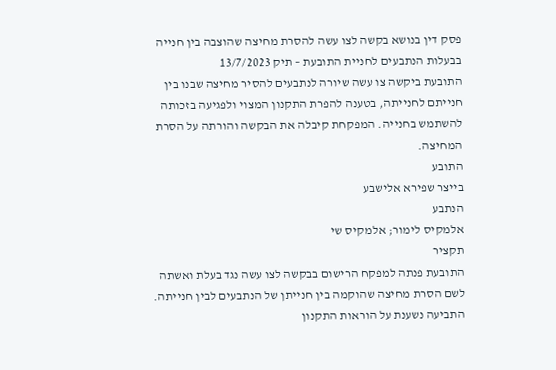פסק דין בנושא בקשה לצו עשה להסרת מחיצה שהוצבה בין חנייה בבעלות הנתבעים לחניית התובעת – תיק 13/7/2023
התובעת ביקשה צו עשה שיורה לנתבעים להסיר מחיצה שבנו בין חנייתם לחנייתה, בטענה להפרת התקנון המצוי ולפגיעה בזכותה להשתמש בחנייה. המפקחת קיבלה את הבקשה והורתה על הסרת המחיצה.
התובע
בייצר שפירא אלישבע
הנתבע
אלמקיס לימור; אלמקיס שי
תקציר
התובעת פנתה למפקח הרישום בבקשה לצו עשה נגד בעלת ואשתה לשם הסרת מחיצה שהוקמה בין חנייתן של הנתבעים לבין חנייתה. התביעה נשענת על הוראות התקנון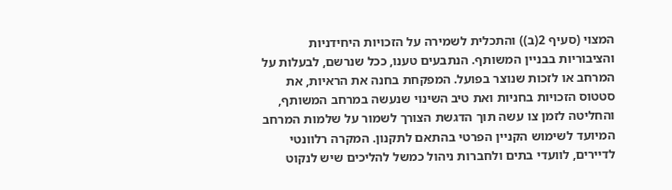המצוי (סעיף 2(ב)) והתכלית לשמירה על הזכויות היחידניות והציבוריות בבניין המשותף. הנתבעים טענו, ככל שנרשם, לבעלות על המרחב או לזכות שנוצר בפועל. המפקחת בחנה את הראיות, את סטטוס הזכויות בחניות ואת טיב השינוי שנעשה במרחב המשותף, והחליטה לזמן צו עשה תוך הדגשת הצורך לשמור על שלמות המרחב המיועד לשימוש הקניין הפרטי בהתאם לתקנון. המקרה רלוונטי לדיירים, לוועדי בתים ולחברות ניהול כמשל להליכים שיש לנקוט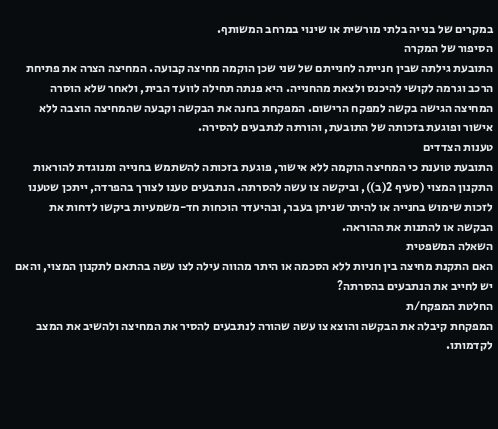במקרים של בנייה בלתי מורשית או שינוי במרחב המשותף.
הסיפור של המקרה
התובעת גילתה שבין חנייתה לחנייתם של שני שכן הוקמה מחיצה קבועה. המחיצה הצרה את פתיחת הרכב וגרמה לקושי להיכנס ולצאת מהחנייה. היא פנתה תחילה לוועד הבית, ולאחר שלא הוסרה המחיצה הגישה בקשה למפקח הרישום. המפקחת בחנה את הבקשה וקבעה שהמחיצה הוצבה ללא אישור ופוגעת בזכותה של התובעת, והורתה לנתבעים להסירה.
טענות הצדדים
התובעת טוענת כי המחיצה הוקמה ללא אישור, פוגעת בזכותה להשתמש בחנייה ומנוגדת להוראות התקנון המצוי (סעיף 2(ב)), וביקשה צו עשה להסרתה. הנתבעים טענו לצורך בהפרדה, ייתכן שטענו לזכות שימוש בחנייה או להיתר שניתן בעבר, ובהיעדר הוכחות חד-משמעיות ביקשו לדחות את הבקשה או להתנות את ההוראה.
השאלה המשפטית
האם התקנת מחיצה בין חניות ללא הסכמה או היתר מהווה עילה לצו עשה בהתאם לתקנון המצוי, והאם יש לחייב את הנתבעים בהסרתה?
החלטת המפקח/ת
המפקחת קיבלה את הבקשה והוצא צו עשה שהורה לנתבעים להסיר את המחיצה ולהשיב את המצב לקדמותו.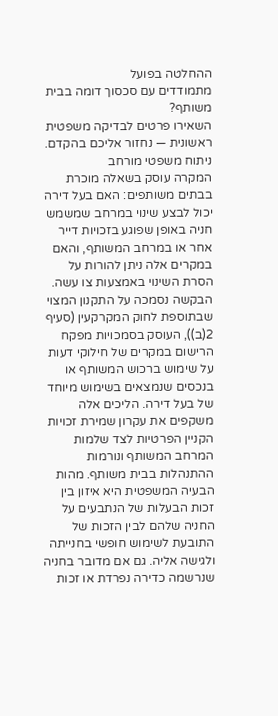ההחלטה בפועל
מתמודדים עם סכסוך דומה בבית משותף?
השאירו פרטים לבדיקה משפטית ראשונית — נחזור אליכם בהקדם.
ניתוח משפטי מורחב
המקרה עוסק בשאלה מוכרת בבתים משותפים: האם בעל דירה יכול לבצע שינוי במרחב שמשמש חניה באופן שפוגע בזכויות דייר אחר או במרחב המשותף, והאם במקרים אלה ניתן להורות על הסרת השינוי באמצעות צו עשה. הבקשה נסמכה על התקנון המצוי שבתוספת לחוק המקרקעין (סעיף 2(ב)), העוסק בסמכויות מפקח הרישום במקרים של חילוקי דעות על שימוש ברכוש המשותף או בנכסים שנמצאים בשימוש מיוחד של בעל דירה. הליכים אלה משקפים את עקרון שמירת זכויות הקניין הפרטיות לצד שלמות המרחב המשותף ונורמות ההתנהלות בבית משותף. מהות הבעיה המשפטית היא איזון בין זכות הבעלות של הנתבעים על החניה שלהם לבין הזכות של התובעת לשימוש חופשי בחנייתה ולגישה אליה. גם אם מדובר בחניה שנרשמה כדירה נפרדת או זכות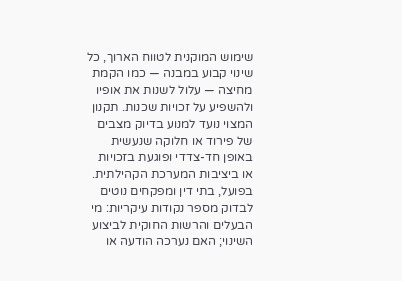שימוש המוקנית לטווח הארוך, כל שינוי קבוע במבנה — כמו הקמת מחיצה — עלול לשנות את אופיו ולהשפיע על זכויות שכנות. תקנון המצוי נועד למנוע בדיוק מצבים של פירוד או חלוקה שנעשית באופן חד-צדדי ופוגעת בזכויות או ביציבות המערכת הקהילתית. בפועל, בתי דין ומפקחים נוטים לבדוק מספר נקודות עיקריות: מי הבעלים והרשות החוקית לביצוע השינוי; האם נערכה הודעה או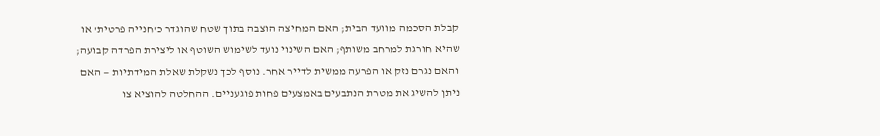קבלת הסכמה מוועד הבית; האם המחיצה הוצבה בתוך שטח שהוגדר כ'חנייה פרטית' או שהיא חורגת למרחב משותף; האם השינוי נועד לשימוש השוטף או ליצירת הפרדה קבועה; והאם נגרם נזק או הפרעה ממשית לדייר אחר. נוסף לכך נשקלת שאלת המידתיות — האם ניתן להשיג את מטרת הנתבעים באמצעים פחות פוגעניים. ההחלטה להוציא צו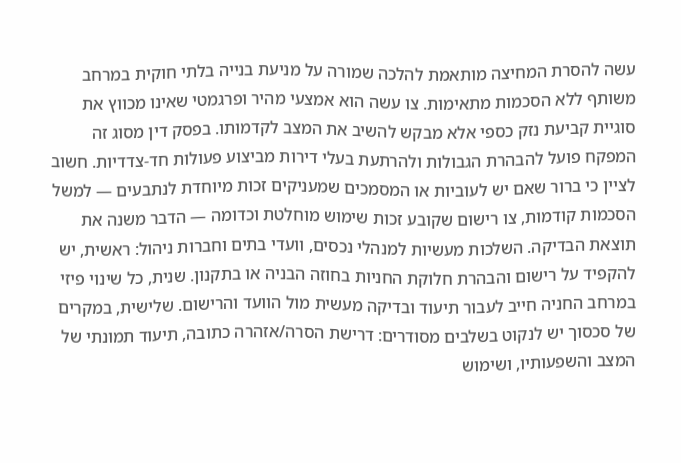עשה להסרת המחיצה מותאמת להלכה שמורה על מניעת בנייה בלתי חוקית במרחב משותף ללא הסכמות מתאימות. צו עשה הוא אמצעי מהיר ופרגמטי שאינו מכווץ את סוגיית קביעת נזק כספי אלא מבקש להשיב את המצב לקדמותו. בפסק דין מסוג זה המפקח פועל להבהרת הגבולות ולהרתעת בעלי דירות מביצוע פעולות חד-צדדיות. חשוב לציין כי ברור שאם יש לעוביות או המסמכים שמעניקים זכות מיוחדת לנתבעים — למשל הסכמות קודמות, צו רישום שקובע זכות שימוש מוחלטת וכדומה — הדבר משנה את תוצאת הבדיקה. השלכות מעשיות למנהלי נכסים, וועדי בתים וחברות ניהול: ראשית, יש להקפיד על רישום והבהרת חלוקת החניות בחוזה הבניה או בתקנון. שנית, כל שינוי פיזי במרחב החניה חייב לעבור תיעוד ובדיקה מעשית מול הוועד והרישום. שלישית, במקרים של סכסוך יש לנקוט בשלבים מסודרים: דרישת הסרה/אזהרה כתובה, תיעוד תמונתי של המצב והשפעותיו, ושימוש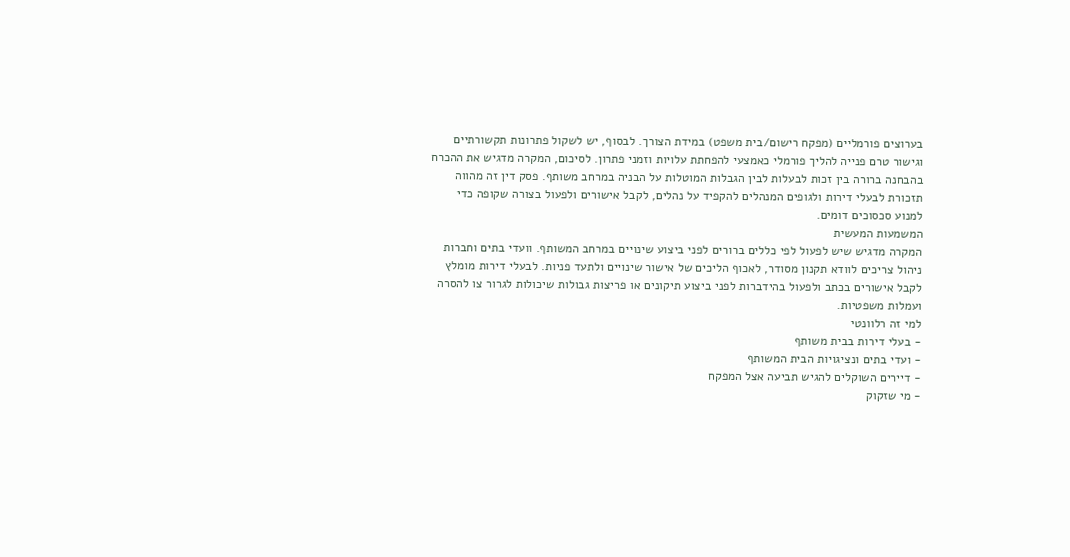בערוצים פורמליים (מפקח רישום/בית משפט) במידת הצורך. לבסוף, יש לשקול פתרונות תקשורתיים וגישור טרם פנייה להליך פורמלי כאמצעי להפחתת עלויות וזמני פתרון. לסיכום, המקרה מדגיש את ההכרח בהבחנה ברורה בין זכות לבעלות לבין הגבלות המוטלות על הבניה במרחב משותף. פסק דין זה מהווה תזכורת לבעלי דירות ולגופים המנהלים להקפיד על נהלים, לקבל אישורים ולפעול בצורה שקופה כדי למנוע סכסוכים דומים.
המשמעות המעשית
המקרה מדגיש שיש לפעול לפי כללים ברורים לפני ביצוע שינויים במרחב המשותף. וועדי בתים וחברות ניהול צריכים לוודא תקנון מסודר, לאכוף הליכים של אישור שינויים ולתעד פניות. לבעלי דירות מומלץ לקבל אישורים בכתב ולפעול בהידברות לפני ביצוע תיקונים או פריצות גבולות שיכולות לגרור צו להסרה ועמלות משפטיות.
למי זה רלוונטי
- בעלי דירות בבית משותף
- ועדי בתים ונציגויות הבית המשותף
- דיירים השוקלים להגיש תביעה אצל המפקח
- מי שזקוק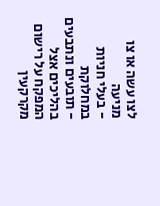לצו עשה או צו מניעה
- בעלי חניות במחלוקת
- תובעים ונתבעים בהליכים אצל המפקח על רישום מקרקעין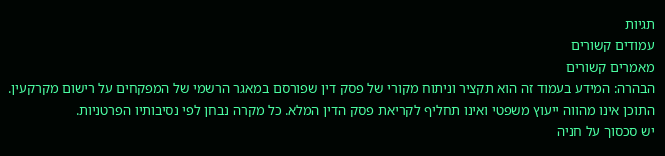תגיות
עמודים קשורים
מאמרים קשורים
הבהרה: המידע בעמוד זה הוא תקציר וניתוח מקורי של פסק דין שפורסם במאגר הרשמי של המפקחים על רישום מקרקעין. התוכן אינו מהווה ייעוץ משפטי ואינו תחליף לקריאת פסק הדין המלא. כל מקרה נבחן לפי נסיבותיו הפרטניות.
יש סכסוך על חניה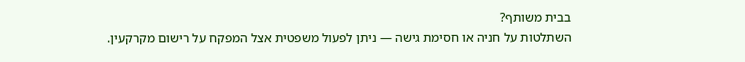בבית משותף?
השתלטות על חניה או חסימת גישה — ניתן לפעול משפטית אצל המפקח על רישום מקרקעין.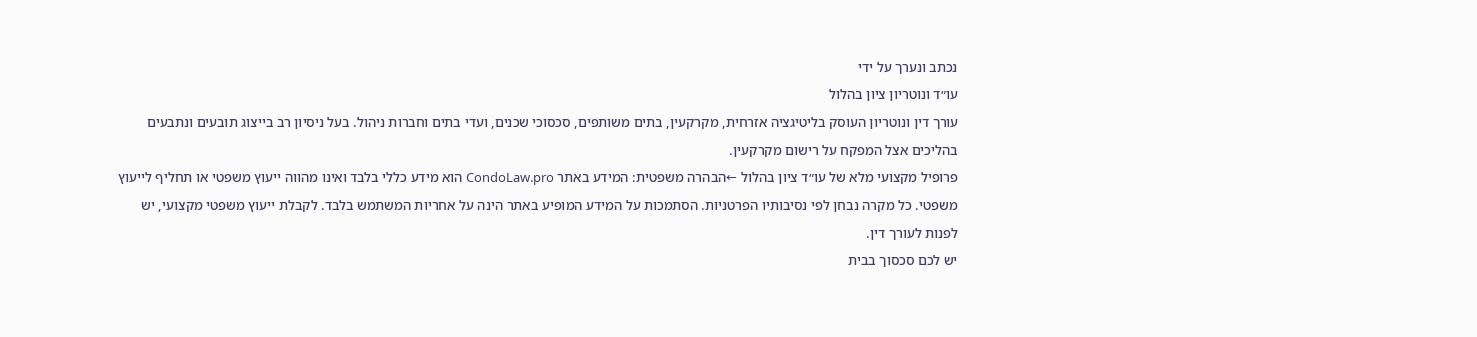נכתב ונערך על ידי
עו״ד ונוטריון ציון בהלול
עורך דין ונוטריון העוסק בליטיגציה אזרחית, מקרקעין, בתים משותפים, סכסוכי שכנים, ועדי בתים וחברות ניהול. בעל ניסיון רב בייצוג תובעים ונתבעים בהליכים אצל המפקח על רישום מקרקעין.
פרופיל מקצועי מלא של עו״ד ציון בהלול ←הבהרה משפטית: המידע באתר CondoLaw.pro הוא מידע כללי בלבד ואינו מהווה ייעוץ משפטי או תחליף לייעוץ משפטי. כל מקרה נבחן לפי נסיבותיו הפרטניות. הסתמכות על המידע המופיע באתר הינה על אחריות המשתמש בלבד. לקבלת ייעוץ משפטי מקצועי, יש לפנות לעורך דין.
יש לכם סכסוך בבית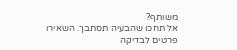משותף?
אל תחכו שהבעיה תסתבך. השאירו פרטים לבדיקה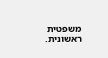משפטית ראשונית.